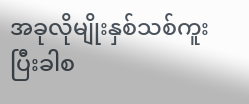အခုလိုမျိုးနှစ်သစ်ကူးပြီးခါစ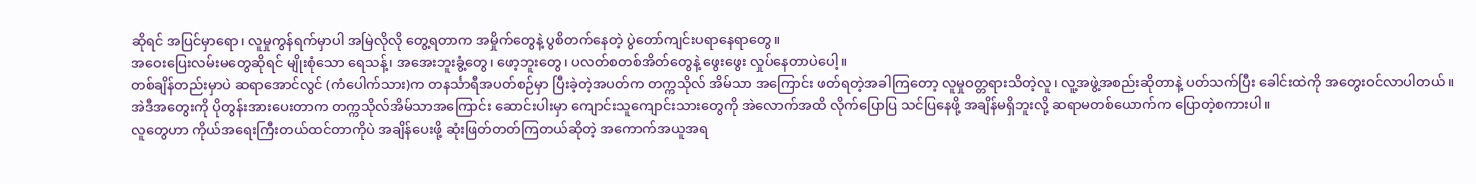ဆိုရင် အပြင်မှာရော၊ လူမှုကွန်ရက်မှာပါ အမြဲလိုလို တွေ့ရတာက အမှိုက်တွေနဲ့ ပွစိတက်နေတဲ့ ပွဲတော်ကျင်းပရာနေရာတွေ။
အဝေးပြေးလမ်းမတွေဆိုရင် မျိုးစုံသော ရေသန့်၊ အအေးဘူးခွံ့တွေ၊ ဖော့ဘူးတွေ၊ ပလတ်စတစ်အိတ်တွေနဲ့ ဖွေးဖွေး လှုပ်နေတာပဲပေါ့။
တစ်ချိန်တည်းမှာပဲ ဆရာအောင်လွင် (ကံပေါက်သား)က တနင်္သာရီအပတ်စဉ်မှာ ပြီးခဲ့တဲ့အပတ်က တက္ကသိုလ် အိမ်သာ အကြောင်း ဖတ်ရတဲ့အခါကြတော့ လူမှုဝတ္တရားသိတဲ့လူ၊ လူ့အဖွဲ့အစည်းဆိုတာနဲ့ ပတ်သက်ပြီး ခေါင်းထဲကို အတွေးဝင်လာပါတယ်။
အဲဒီအတွေးကို ပိုတွန်းအားပေးတာက တက္ကသိုလ်အိမ်သာအကြောင်း ဆောင်းပါးမှာ ကျောင်းသူကျောင်းသားတွေကို အဲလောက်အထိ လိုက်ပြောပြ သင်ပြနေဖို့ အချိန်မရှိဘူးလို့ ဆရာမတစ်ယောက်က ပြောတဲ့စကားပါ။
လူတွေဟာ ကိုယ်အရေးကြီးတယ်ထင်တာကိုပဲ အချိန်ပေးဖို့ ဆုံးဖြတ်တတ်ကြတယ်ဆိုတဲ့ အကောက်အယူအရ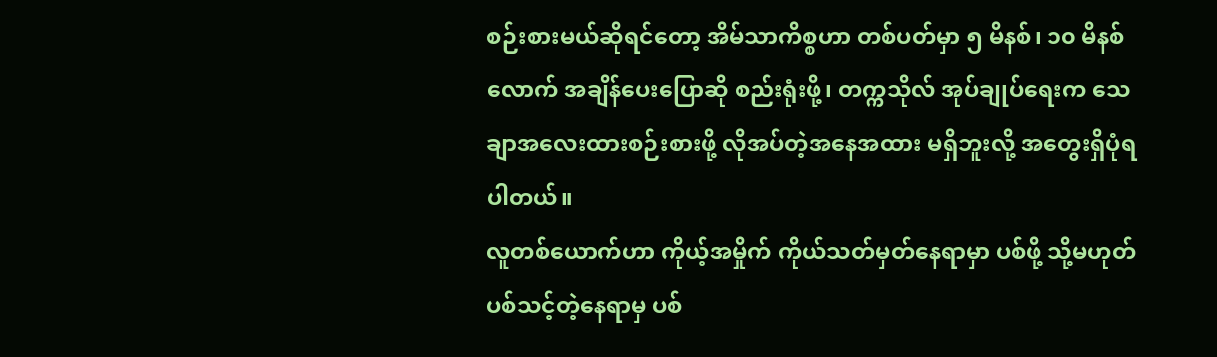စဉ်းစားမယ်ဆိုရင်တော့ အိမ်သာကိစ္စဟာ တစ်ပတ်မှာ ၅ မိနစ်၊ ၁၀ မိနစ်လောက် အချိန်ပေးပြောဆို စည်းရုံးဖို့၊ တက္ကသိုလ် အုပ်ချုပ်ရေးက သေချာအလေးထားစဉ်းစားဖို့ လိုအပ်တဲ့အနေအထား မရှိဘူးလို့ အတွေးရှိပုံရပါတယ်။
လူတစ်ယောက်ဟာ ကိုယ့်အမှိုက် ကိုယ်သတ်မှတ်နေရာမှာ ပစ်ဖို့ သို့မဟုတ် ပစ်သင့်တဲ့နေရာမှ ပစ်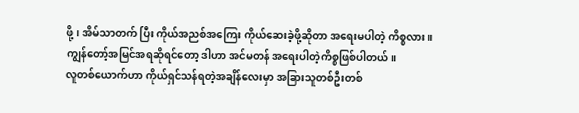ဖို့၊ အိမ်သာတက် ပြီး ကိုယ်အညစ်အကြေး ကိုယ်ဆေးခဲ့ဖို့ဆိုတာ အရေးမပါတဲ့ ကိစ္စလား။
ကျွန်တော့်အမြင်အရဆိုရင်တော့ ဒါဟာ အင်မတန် အရေးပါတဲ့ကိစ္စဖြစ်ပါတယ်။
လူတစ်ယောက်ဟာ ကိုယ်ရှင်သန်ရတဲ့အချိန်လေးမှာ အခြားသူတစ်ဦးတစ်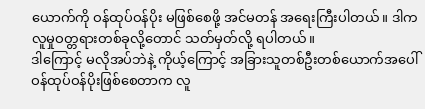ယောက်ကို ဝန်ထုပ်ဝန်ပိုး မဖြစ်စေဖို့ အင်မတန် အရေးကြီးပါတယ်။ ဒါက လူမှုဝတ္တရားတစ်ခုလို့တောင် သတ်မှတ်လို့ ရပါတယ်။
ဒါကြောင့် မလိုအပ်ဘဲနဲ့ ကိုယ့်ကြောင့် အခြားသူတစ်ဦးတစ်ယောက်အပေါ် ဝန်ထုပ်ဝန်ပိုးဖြစ်စေတာက လူ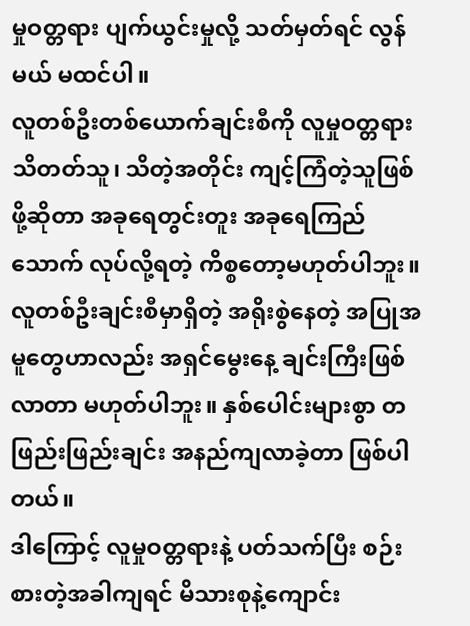မှုဝတ္တရား ပျက်ယွင်းမှုလို့ သတ်မှတ်ရင် လွန်မယ် မထင်ပါ။
လူတစ်ဦးတစ်ယောက်ချင်းစီကို လူမှုဝတ္တရား သိတတ်သူ၊ သိတဲ့အတိုင်း ကျင့်ကြံတဲ့သူဖြစ်ဖို့ဆိုတာ အခုရေတွင်းတူး အခုရေကြည်သောက် လုပ်လို့ရတဲ့ ကိစ္စတော့မဟုတ်ပါဘူး။
လူတစ်ဦးချင်းစီမှာရှိတဲ့ အရိုးစွဲနေတဲ့ အပြုအမူတွေဟာလည်း အရှင်မွေးနေ့ ချင်းကြီးဖြစ်လာတာ မဟုတ်ပါဘူး။ နှစ်ပေါင်းများစွာ တဖြည်းဖြည်းချင်း အနည်ကျလာခဲ့တာ ဖြစ်ပါတယ်။
ဒါကြောင့် လူမှုဝတ္တရားနဲ့ ပတ်သက်ပြီး စဉ်းစားတဲ့အခါကျရင် မိသားစုနဲ့ကျောင်း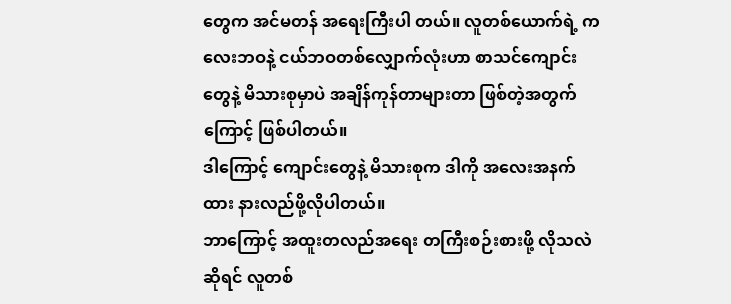တွေက အင်မတန် အရေးကြီးပါ တယ်။ လူတစ်ယောက်ရဲ့ ကလေးဘဝနဲ့ ငယ်ဘဝတစ်လျှောက်လုံးဟာ စာသင်ကျောင်းတွေနဲ့ မိသားစုမှာပဲ အချိန်ကုန်တာများတာ ဖြစ်တဲ့အတွက်ကြောင့် ဖြစ်ပါတယ်။
ဒါကြောင့် ကျောင်းတွေနဲ့ မိသားစုက ဒါကို အလေးအနက်ထား နားလည်ဖို့လိုပါတယ်။
ဘာကြောင့် အထူးတလည်အရေး တကြီးစဉ်းစားဖို့ လိုသလဲဆိုရင် လူတစ်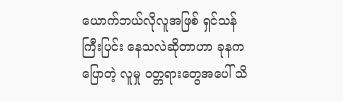ယောက်ဘယ်လိုလူအဖြစ် ရှင်သန်ကြီးပြင်း နေသလဲဆိုတာဟာ ခုနကပြောတဲ့ လူမှု ဝတ္တရားတွေအပေါ် သိ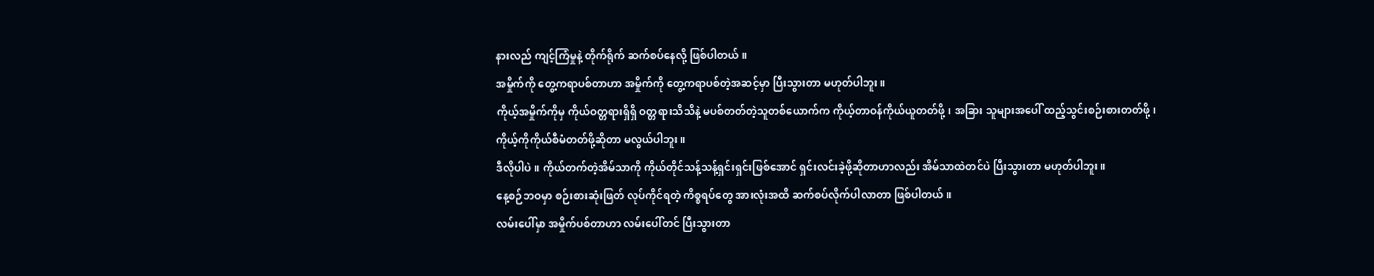နားလည် ကျင့်ကြံမှုနဲ့ တိုက်ရိုက် ဆက်စပ်နေလို့ ဖြစ်ပါတယ်။
အမှိုက်ကို တွေ့ကရာပစ်တာဟာ အမှိုက်ကို တွေ့ကရာပစ်တဲ့အဆင့်မှာ ပြီးသွားတာ မဟုတ်ပါဘူး။
ကိုယ့်အမှိုက်ကိုမှ ကိုယ်ဝတ္တရားရှိရှိ ဝတ္တရားသိသိနဲ့ မပစ်တတ်တဲ့သူတစ်ယောက်က ကိုယ့်တာဝန်ကိုယ်ယူတတ်ဖို့၊ အခြား သူများအပေါ် ထည့်သွင်းစဉ်းစားတတ်ဖို့၊ ကိုယ့်ကိုကိုယ်စီမံတတ်ဖို့ဆိုတာ မလွယ်ပါဘူး။
ဒီလိုပါပဲ။ ကိုယ်တက်တဲ့အိမ်သာကို ကိုယ်တိုင်သန့်သန့်ရှင်းရှင်းဖြစ်အောင် ရှင်းလင်းခဲ့ဖို့ဆိုတာဟာလည်း အိမ်သာထဲတင်ပဲ ပြီးသွားတာ မဟုတ်ပါဘူး။
နေ့စဉ်ဘဝမှာ စဉ်းစားဆုံးဖြတ် လုပ်ကိုင်ရတဲ့ ကိစ္စရပ်တွေ အားလုံးအထိ ဆက်စပ်လိုက်ပါလာတာ ဖြစ်ပါတယ်။
လမ်းပေါ်မှာ အမှိုက်ပစ်တာဟာ လမ်းပေါ်တင် ပြီးသွားတာ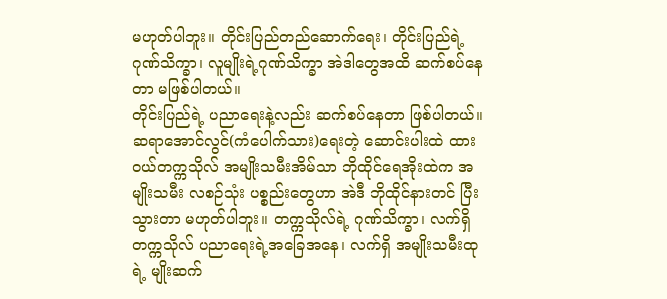မဟုတ်ပါဘူး။ တိုင်းပြည်တည်ဆောက်ရေး၊ တိုင်းပြည်ရဲ့ ဂုဏ်သိက္ခာ၊ လူမျိုးရဲ့ဂုဏ်သိက္ခာ အဲဒါတွေအထိ ဆက်စပ်နေတာ မဖြစ်ပါတယ်။
တိုင်းပြည်ရဲ့ ပညာရေးနဲ့လည်း ဆက်စပ်နေတာ ဖြစ်ပါတယ်။
ဆရာအောင်လွင်(ကံပေါက်သား)ရေးတဲ့ ဆောင်းပါးထဲ ထားဝယ်တက္ကသိုလ် အမျိုးသမီးအိမ်သာ ဘိုထိုင်ရေအိုးထဲက အမျိုးသမီး လစဉ်သုံး ပစ္စည်းတွေဟာ အဲဒီ ဘိုထိုင်နားတင် ပြီးသွားတာ မဟုတ်ပါဘူး။ တက္ကသိုလ်ရဲ့ ဂုဏ်သိက္ခာ၊ လက်ရှိ တက္ကသိုလ် ပညာရေးရဲ့အခြေအနေ၊ လက်ရှိ အမျိုးသမီးထုရဲ့ မျိုးဆက်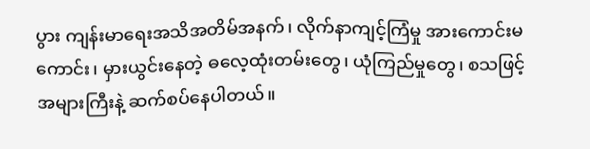ပွား ကျန်းမာရေးအသိအတိမ်အနက်၊ လိုက်နာကျင့်ကြံမှု အားကောင်းမကောင်း၊ မှားယွင်းနေတဲ့ ဓလေ့ထုံးတမ်းတွေ၊ ယုံကြည်မှုတွေ၊ စသဖြင့် အများကြီးနဲ့ ဆက်စပ်နေပါတယ်။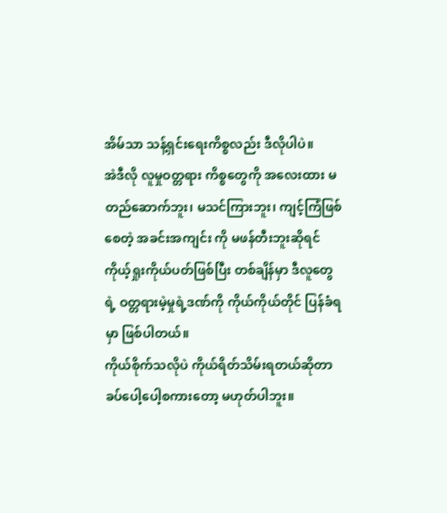အိမ်သာ သန့်ရှင်းရေးကိစ္စလည်း ဒီလိုပါပဲ။
အဲဒီလို လူမှုဝတ္တရား ကိစ္စတွေကို အလေးထား မတည်ဆောက်ဘူး၊ မသင်ကြားဘူး၊ ကျင့်ကြံဖြစ်စေတဲ့ အခင်းအကျင်း ကို မဖန်တီးဘူးဆိုရင် ကိုယ့်ရှုးကိုယ်ပတ်ဖြစ်ပြီး တစ်ချိန်မှာ ဒီလူတွေရဲ့ ဝတ္တရားမဲ့မှုရဲ့ဒဏ်ကို ကိုယ်ကိုယ်တိုင် ပြန်ခံရမှာ ဖြစ်ပါတယ်။
ကိုယ်စိုက်သလိုပဲ ကိုယ်ရိတ်သိမ်းရတယ်ဆိုတာ ခပ်ပေါ့ပေါ့စကားတော့ မဟုတ်ပါဘူး။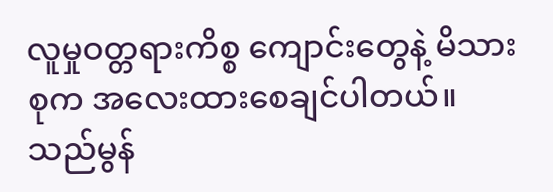လူမှုဝတ္တရားကိစ္စ ကျောင်းတွေနဲ့ မိသားစုက အလေးထားစေချင်ပါတယ်။
သည်မွန်